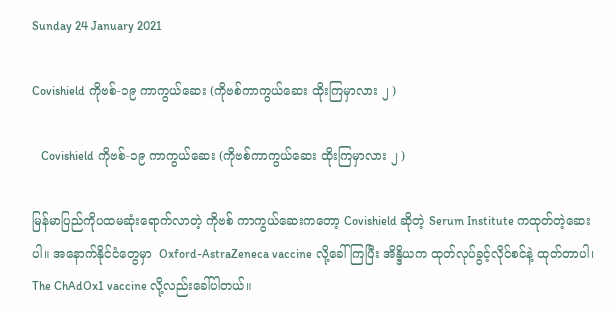Sunday 24 January 2021

Covishield ကိုဗစ်-၁၉ ကာကွယ်ဆေး (ကိုဗစ်ကာကွယ်ဆေး ထိုးကြမှာလား ၂ )

   Covishield ကိုဗစ်-၁၉ ကာကွယ်ဆေး (ကိုဗစ်ကာကွယ်ဆေး ထိုးကြမှာလား ၂ )

မြန်မာပြည်ကိုပထမဆုံးရောက်လာတဲ့ ကိုဗစ် ကာကွယ်ဆေးကတော့ Covishield ဆိုတဲ့ Serum Institute ကထုတ်တဲ့ဆေးပါ။ အနောက်နိုင်ငံတွေမှာ  Oxford-AstraZeneca vaccine လို့ခေါ်ကြပြီး အိန္ဒိယက ထုတ်လုပ်ခွင့်လိုင်စင်နဲ့ ထုတ်တာပါ၊  The ChAdOx1 vaccine လို့လည်းခေါ်ပါတယ်။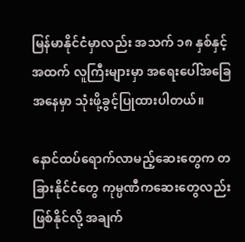မြန်မာနိုင်ငံမှာလည်း အသက် ၁၈ နှစ်နှင့်အထက် လူကြီးများမှာ အရေးပေါ်အခြေအနေမှာ သုံးဖို့ခွင့်ပြုထားပါတယ်။

နောင်ထပ်ရောက်လာမည့်ဆေးတွေက တခြားနိုင်ငံတွေ ကုမ္ပဏီကဆေးတွေလည်းဖြစ်နိုင်လို့ အချက်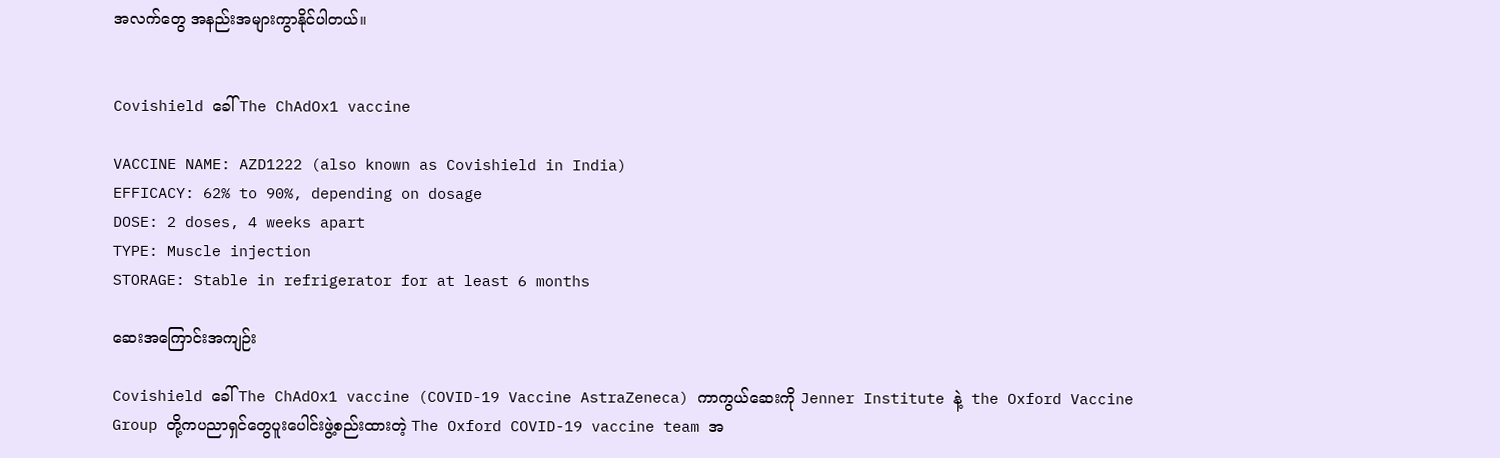အလက်တွေ အနည်းအများကွာနိုင်ပါတယ်။


Covishield ခေါ် The ChAdOx1 vaccine

VACCINE NAME: AZD1222 (also known as Covishield in India)
EFFICACY: 62% to 90%, depending on dosage
DOSE: 2 doses, 4 weeks apart
TYPE: Muscle injection
STORAGE: Stable in refrigerator for at least 6 months

ဆေးအကြောင်းအကျဉ်း

Covishield ခေါ် The ChAdOx1 vaccine (COVID-19 Vaccine AstraZeneca) ကာကွယ်ဆေးကို Jenner Institute နဲ့  the Oxford Vaccine Group တို့ကပညာရှင်တွေပူးပေါင်းဖွဲ့စည်းထားတဲ့ The Oxford COVID-19 vaccine team အ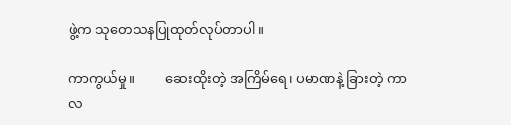ဖွဲ့က သုတေသနပြုထုတ်လုပ်တာပါ။

ကာကွယ်မှု။         ဆေးထိုးတဲ့ အကြိမ်ရေ၊ ပမာဏနဲ့ ခြားတဲ့ ကာလ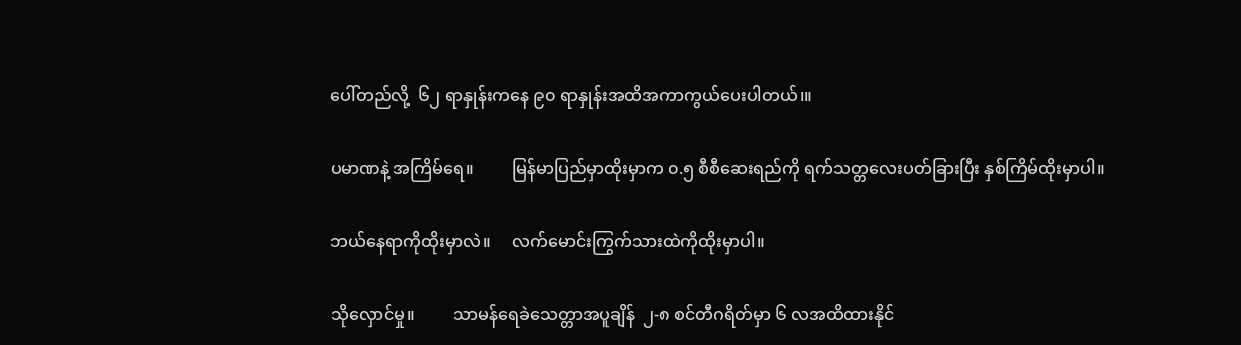ပေါ်တည်လို့  ၆၂ ရာနှုန်းကနေ ၉၀ ရာနှုန်းအထိအကာကွယ်ပေးပါတယ်၊။

ပမာဏနဲ့ အကြိမ်ရေ။         မြန်မာပြည်မှာထိုးမှာက ၀.၅ စီစီဆေးရည်ကို ရက်သတ္တလေးပတ်ခြားပြီး နှစ်ကြိမ်ထိုးမှာပါ။

ဘယ်နေရာကိုထိုးမှာလဲ။     လက်မောင်းကြွက်သားထဲကိုထိုးမှာပါ။

သိုလှောင်မှု။         သာမန်ရေခဲသေတ္တာအပူချိန်  ၂-၈ စင်တီဂရိတ်မှာ ၆ လအထိထားနိုင်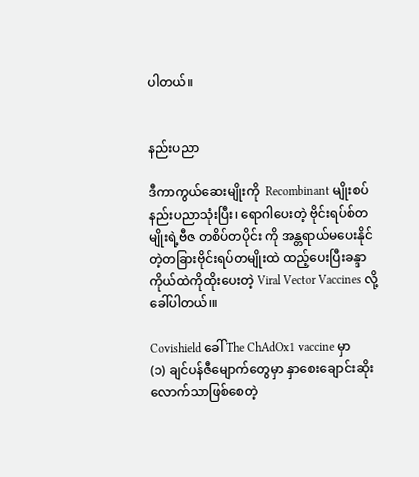ပါတယ်။


နည်းပညာ

ဒီကာကွယ်ဆေးမျိုးကို  Recombinant မျိုးစပ်နည်းပညာသုံးပြီး၊ ရောဂါပေးတဲ့ ဗိုင်းရပ်စ်တမျိုးရဲ့ဗီဇ တစိပ်တပိုင်း ကို အန္တရာယ်မပေးနိုင်တဲ့တခြားဗိုင်းရပ်တမျိုးထဲ ထည့်ပေးပြီးခန္ဒာကိုယ်ထဲကိုထိုးပေးတဲ့ Viral Vector Vaccines လို့ခေါ်ပါတယ်၊။

Covishield ခေါ် The ChAdOx1 vaccine မှာ
(၁) ချင်ပန်ဇီမျောက်တွေမှာ နှာစေးချောင်းဆိုးလောက်သာဖြစ်စေတဲ့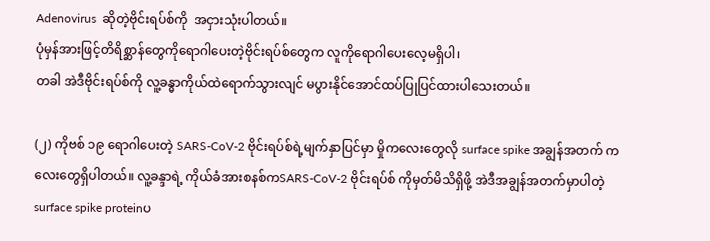Adenovirus  ဆိုတဲ့ဗိုင်းရပ်စ်ကို  အငှားသုံးပါတယ်။
ပုံမှန်အားဖြင့်တိရိစ္ဆာန်တွေကိုရောဂါပေးတဲ့ဗိုင်းရပ်စ်တွေက လူကိုရောဂါပေးလေ့မရှိပါ၊
တခါ အဲဒီဗိုင်းရပ်စ်ကို လူ့ခန္ဓာကိုယ်ထဲရောက်သွားလျင် မပွားနိုင်အောင်ထပ်ပြုပြင်ထားပါသေးတယ်။

(၂) ကိုဗစ် ၁၉ ရောဂါပေးတဲ့ SARS-CoV-2 ဗိုင်းရပ်စ်ရဲ့မျက်နှာပြင်မှာ မှိုကလေးတွေလို surface spike အချွန်အတက် ကလေးတွေရှိပါတယ်။ လူ့ခန္ဒာရဲ့ ကိုယ်ခံအားစနစ်ကSARS-CoV-2 ဗိုင်းရပ်စ် ကိုမှတ်မိသိရှိဖို့ အဲဒီအချွန်အတက်မှာပါတဲ့ surface spike proteinပ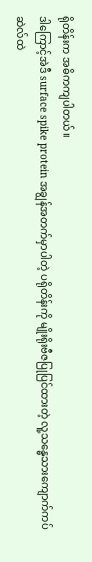ရိုတိန်းက အဓိကကျပါတယ်။
ဒါကြောင့်အဲဒီ surface spike protein အချွန်အတက်မှာပါတဲ့ ပရိုတိန်းကို မျိုးရိုးဗီဇပြုပြင်ထားတဲ့ လူ့သန္ဓေသားကျောက်ကပ်ဆဲလ်ထဲ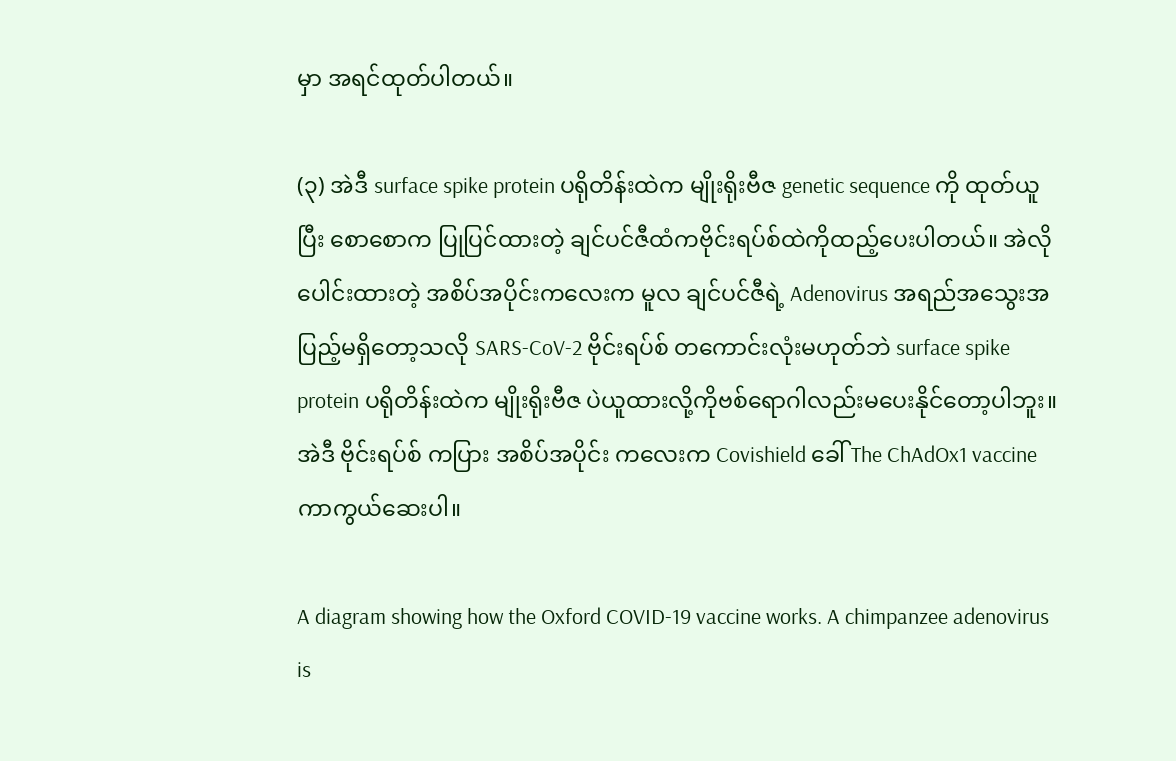မှာ အရင်ထုတ်ပါတယ်။

(၃) အဲဒီ surface spike protein ပရိုတိန်းထဲက မျိုးရိုးဗီဇ genetic sequence ကို ထုတ်ယူပြီး စောစောက ပြုပြင်ထားတဲ့ ချင်ပင်ဇီထံကဗိုင်းရပ်စ်ထဲကိုထည့်ပေးပါတယ်။ အဲလို ပေါင်းထားတဲ့ အစိပ်အပိုင်းကလေးက မူလ ချင်ပင်ဇီရဲ့ Adenovirus အရည်အသွေးအပြည့်မရှိတော့သလို SARS-CoV-2 ဗိုင်းရပ်စ် တကောင်းလုံးမဟုတ်ဘဲ surface spike protein ပရိုတိန်းထဲက မျိုးရိုးဗီဇ ပဲယူထားလို့ကိုဗစ်ရောဂါလည်းမပေးနိုင်တော့ပါဘူး။ အဲဒီ ဗိုင်းရပ်စ် ကပြား အစိပ်အပိုင်း ကလေးက Covishield ခေါ် The ChAdOx1 vaccine ကာကွယ်ဆေးပါ။

A diagram showing how the Oxford COVID-19 vaccine works. A chimpanzee adenovirus is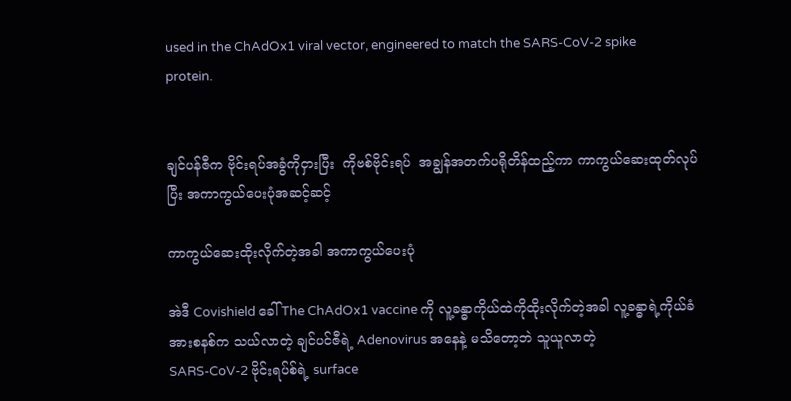used in the ChAdOx1 viral vector, engineered to match the SARS-CoV-2 spike protein.


ချင်ပန်ဇီက ဗိုင်းရပ်အခွံကိုငှားပြီး  ကိုဗစ်ဗိုင်းရပ်  အချွန်အတက်ပရိုတိန်ထည့်ကာ ကာကွယ်ဆေးထုတ်လုပ်ပြီး အကာကွယ်ပေးပုံအဆင့်ဆင့်

ကာကွယ်ဆေးထိုးလိုက်တဲ့အခါ အကာကွယ်ပေးပုံ

အဲဒီ Covishield ခေါ် The ChAdOx1 vaccine ကို လူ့ခန္ဓာကိုယ်ထဲကိုထိုးလိုက်တဲ့အခါ လူ့ခန္ဓာရဲ့ကိုယ်ခံအားစနစ်က သယ်လာတဲ့ ချင်ပင်ဇီရဲ့ Adenovirus အနေနဲ့ မသိတော့ဘဲ သူယူလာတဲ့
SARS-CoV-2 ဗိုင်းရပ်စ်ရဲ့ surface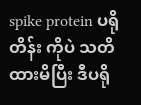spike protein ပရိုတိန်း ကိုပဲ သတိထားမိပြီး ဒီပရို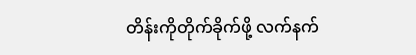တိန်းကိုတိုက်ခိုက်ဖို့ လက်နက်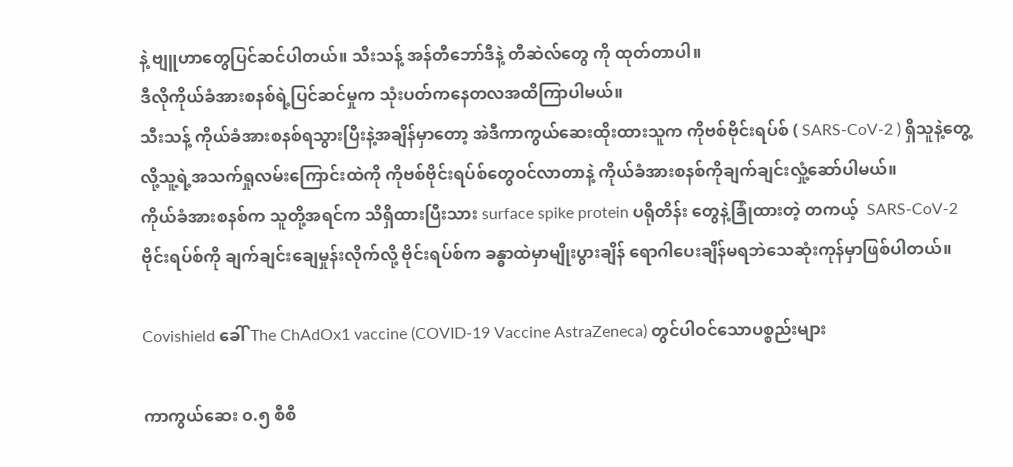နဲ့ ဗျူဟာတွေပြင်ဆင်ပါတယ်။ သီးသန့် အန်တီဘော်ဒီနဲ့ တီဆဲလ်တွေ ကို ထုတ်တာပါ။
ဒီလိုကိုယ်ခံအားစနစ်ရဲ့ပြင်ဆင်မှုက သုံးပတ်ကနေတလအထိကြာပါမယ်။
သီးသန့် ကိုယ်ခံအားစနစ်ရသွားပြီးနဲ့အချိန်မှာတော့ အဲဒီကာကွယ်ဆေးထိုးထားသူက ကိုဗစ်ဗိုင်းရပ်စ် ( SARS-CoV-2 ) ရှိသူနဲ့တွေ့လို့သူ့ရဲ့အသက်ရှုလမ်းကြောင်းထဲကို ကိုဗစ်ဗိုင်းရပ်စ်တွေဝင်လာတာနဲ့ ကိုယ်ခံအားစနစ်ကိုချက်ချင်းလှုံ့ဆော်ပါမယ်။
ကိုယ်ခံအားစနစ်က သူတို့အရင်က သိရှိထားပြီးသား surface spike protein ပရိုတိန်း တွေနဲ့ခြုံထားတဲ့ တကယ့်  SARS-CoV-2  ဗိုင်းရပ်စ်ကို ချက်ချင်းချေမှုန်းလိုက်လို့ ဗိုင်းရပ်စ်က ခန္ဓာထဲမှာမျိုးပွားချိန် ရောဂါပေးချိန်မရဘဲသေဆုံးကုန်မှာဖြစ်ပါတယ်။

Covishield ခေါ် The ChAdOx1 vaccine (COVID-19 Vaccine AstraZeneca) တွင်ပါဝင်သောပစ္စည်းများ

ကာကွယ်ဆေး ၀.၅ စီစီ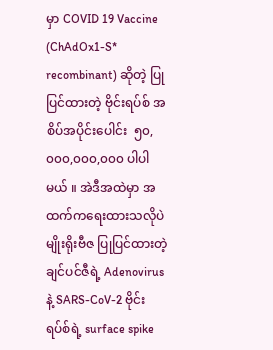မှာ COVID 19 Vaccine (ChAdOx1-S* recombinant) ဆိုတဲ့ ပြုပြင်ထားတဲ့ ဗိုင်းရပ်စ် အစိပ်အပိုင်းပေါင်း  ၅၀,၀၀၀,၀၀၀,၀၀၀ ပါပါမယ် ။ အဲဒီအထဲမှာ အထက်ကရေးထားသလိုပဲ မျိုးရိုးဗီဇ ပြုပြင်ထားတဲ့ ချင်ပင်ဇီရဲ့ Adenovirus နဲ့ SARS-CoV-2 ဗိုင်းရပ်စ်ရဲ့ surface spike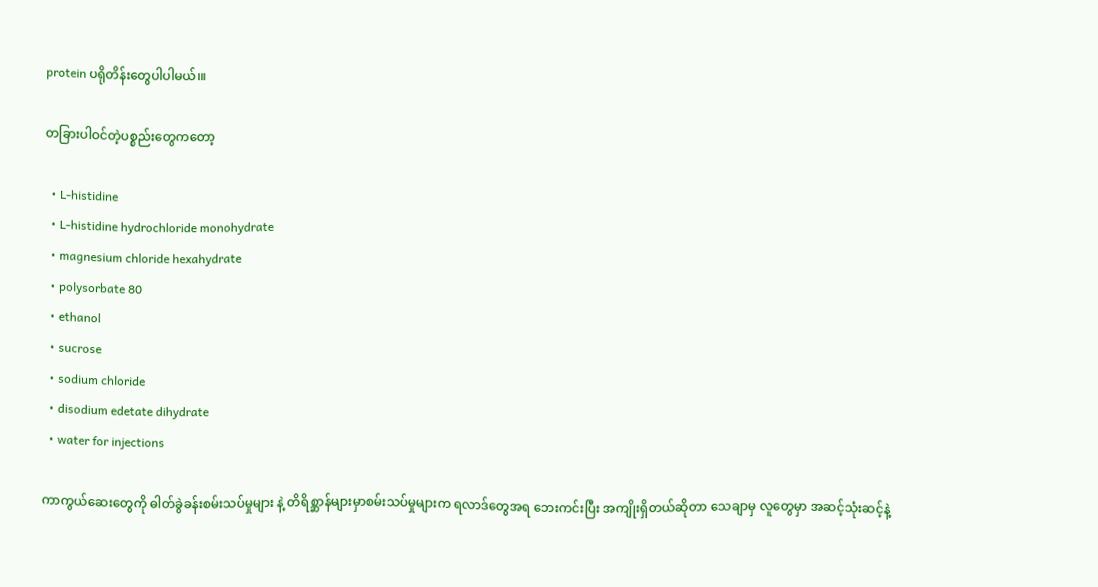protein ပရိုတိန်းတွေပါပါမယ်၊။

တခြားပါဝင်တဲ့ပစ္စည်းတွေကတော့

  • L-histidine
  • L-histidine hydrochloride monohydrate
  • magnesium chloride hexahydrate
  • polysorbate 80
  • ethanol
  • sucrose
  • sodium chloride
  • disodium edetate dihydrate
  • water for injections

ကာကွယ်ဆေးတွေကို ဓါတ်ခွဲခန်းစမ်းသပ်မှုများ နဲ့ တိရိစ္ဆာန်များမှာစမ်းသပ်မှုများက ရလာဒ်တွေအရ ဘေးကင်းပြီး အကျိုးရှိတယ်ဆိုတာ သေချာမှ လူတွေမှာ အဆင့်သုံးဆင့်နဲ့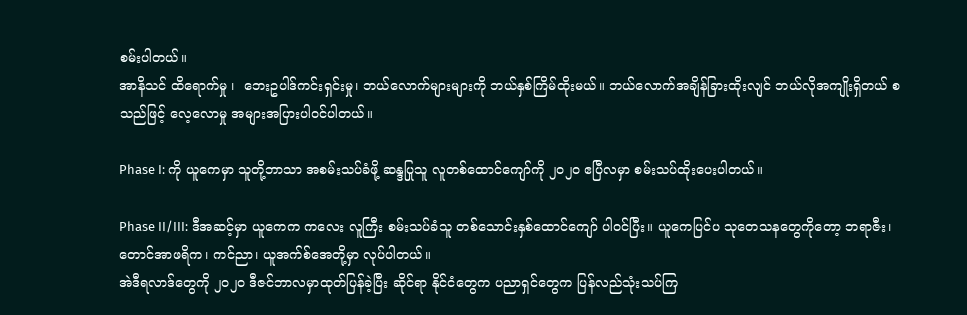စမ်းပါတယ်။
အာနိသင် ထိရောက်မှု ၊  ဘေးဥပါဒ်ကင်းရှင်းမှု၊ ဘယ်လောက်များများကို ဘယ်နှစ်ကြိမ်ထိုးမယ်။ ဘယ်လောက်အချိန်ခြားထိုးလျင် ဘယ်လိုအကျိုးရှိတယ် စသည်ဖြင့် လေ့လောမှု အများအပြားပါဝင်ပါတယ်။

Phase I: ကို ယူကေမှာ သူတို့ဘာသာ အစမ်းသပ်ခံဖို့ ဆန္ဒပြုသူ လူတစ်ထောင်ကျော်ကို ၂၀၂၀ ဧပြီလမှာ စမ်းသပ်ထိုးပေးပါတယ်။

Phase II/III: ဒီအဆင့်မှာ ယူကေက ကလေး လူကြီး စမ်းသပ်ခံသူ တစ်သောင်းနှစ်ထောင်ကျော် ပါဝင်ပြီး။ ယူကေပြင်ပ သုတေသနတွေကိုတော့ ဘရာဇီး၊ တောင်အာဖရိက၊ ကင်ညာ၊ ယူအက်စ်အေတို့မှာ လုပ်ပါတယ်။
အဲဒီရလာဒ်တွေကို ၂၀၂၀ ဒီဇင်ဘာလမှာထုတ်ပြန်ခဲ့ပြီး ဆိုင်ရာ နိုင်ငံတွေက ပညာရှင်တွေက ပြန်လည်သုံးသပ်ကြ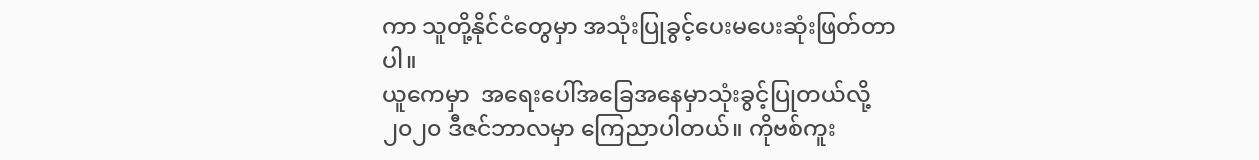ကာ သူတို့နိုင်ငံတွေမှာ အသုံးပြုခွင့်ပေးမပေးဆုံးဖြတ်တာပါ။
ယူကေမှာ  အရေးပေါ်အခြေအနေမှာသုံးခွင့်ပြုတယ်လို့ ၂၀၂၀ ဒီဇင်ဘာလမှာ ကြေညာပါတယ်။ ကိုဗစ်ကူး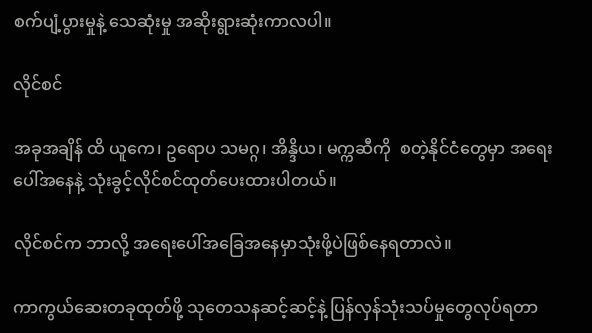စက်ပျံ့ပွားမှုနဲ့ သေဆုံးမှု အဆိုးရွားဆုံးကာလပါ။

လိုင်စင်

အခုအချိန် ထိ ယူကေ၊ ဥရောပ သမဂ္ဂ၊ အိန္ဒိယ၊ မက္ကဆီကို  စတဲ့နိုင်ငံတွေမှာ အရေးပေါ်အနေနဲ့ သုံးခွင့်လိုင်စင်ထုတ်ပေးထားပါတယ်။

လိုင်စင်က ဘာလို့ အရေးပေါ်အခြေအနေမှာသုံးဖို့ပဲဖြစ်နေရတာလဲ။

ကာကွယ်ဆေးတခုထုတ်ဖို့ သုတေသနဆင့်ဆင့်နဲ့ ပြန်လှန်သုံးသပ်မှုတွေလုပ်ရတာ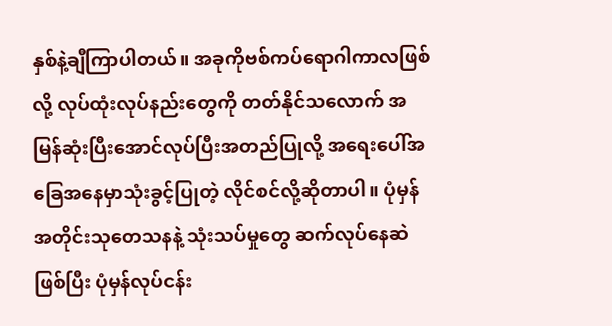နှစ်နဲ့ချီကြာပါတယ်။ အခုကိုဗစ်ကပ်ရောဂါကာလဖြစ်လို့ လုပ်ထုံးလုပ်နည်းတွေကို တတ်နိုင်သလောက် အမြန်ဆုံးပြီးအောင်လုပ်ပြီးအတည်ပြုလို့ အရေးပေါ်အခြေအနေမှာသုံးခွင့်ပြုတဲ့ လိုင်စင်လို့ဆိုတာပါ။ ပုံမှန်အတိုင်းသုတေသနနဲ့ သုံးသပ်မှုတွေ ဆက်လုပ်နေဆဲဖြစ်ပြီး ပုံမှန်လုပ်ငန်း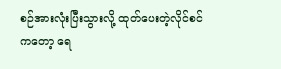စဉ်အားလုံးပြီးသွားလို့ ထုတ်ပေးတဲ့လိုင်စင်ကတော့ ရေ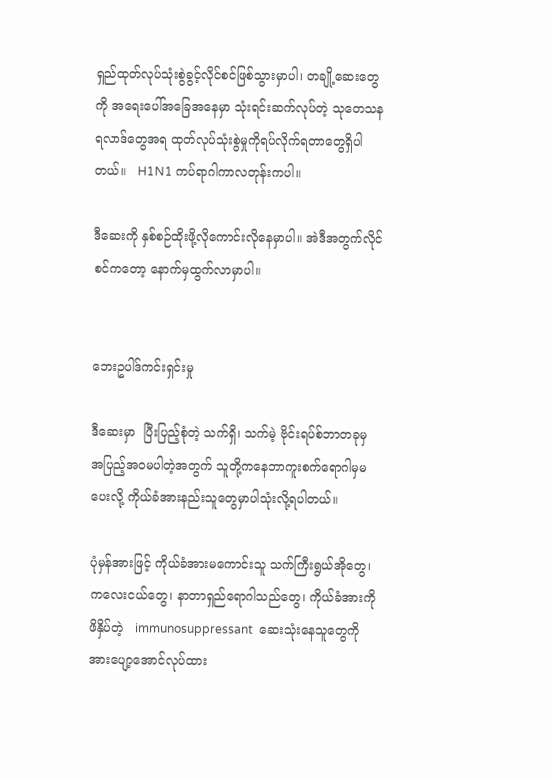ရှည်ထုတ်လုပ်သုံးစွဲခွင့်လိုင်စင်ဖြစ်သွားမှာပါ၊ တချို့ဆေးတွေကို အရေးပေါ်အခြေအနေမှာ သုံးရင်းဆက်လုပ်တဲ့ သုတေသနရလာဒ်တွေအရ ထုတ်လုပ်သုံးစွဲမှုကိုရပ်လိုက်ရတာတွေရှိပါတယ်။   H1N1 ကပ်ရာဂါကာလတုန်းကပါ။

ဒီဆေးကို နှစ်စဉ်ထိုးဖို့လိုကောင်းလိုနေမှာပါ။ အဲဒီအတွက်လိုင်စင်ကတော့ နောက်မှထွက်လာမှာပါ။


ဘေးဥပါဒ်ကင်းရှင်းမှု

ဒီဆေးမှာ  ပြီးပြည့်စုံတဲ့ သက်ရှိ၊ သက်မဲ့ ဗိုင်းရပ်စ်ဘာတခုမှ အပြည့်အဝမပါတဲ့အတွက် သူတို့ကနေဘာကူးစက်ရောဂါမှမပေးလို့ ကိုယ်ခံအားနည်းသူတွေမှာပါသုံးလို့ရပါတယ်။

ပုံမှန်အားဖြင့် ကိုယ်ခံအားမကောင်းသူ သက်ကြီးရွယ်အိုတွေ၊ ကလေးငယ်တွေ၊ နာတာရှည်ရောဂါသည်တွေ၊ ကိုယ်ခံအားကိုဖိနှိပ်တဲ့   immunosuppressant  ဆေးသုံးနေသူတွေကို အားပျော့အောင်လုပ်ထား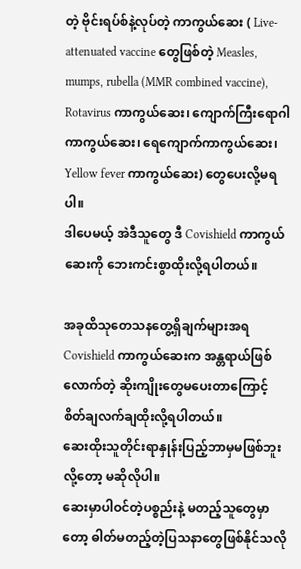တဲ့ ဗိုင်းရပ်စ်နဲ့လုပ်တဲ့ ကာကွယ်ဆေး ( Live-attenuated vaccine တွေဖြစ်တဲ့ Measles, mumps, rubella (MMR combined vaccine),  Rotavirus ကာကွယ်ဆေး၊ ကျောက်ကြီးရောဂါကာကွယ်ဆေး၊ ရေကျောက်ကာကွယ်ဆေး၊ Yellow fever ကာကွယ်ဆေး) တွေပေးလို့မရပါ။
ဒါပေမယ့် အဲဒီသူတွေ ဒီ Covishield ကာကွယ်ဆေးကို ဘေးကင်းစွာထိုးလို့ရပါတယ်။

အခုထိသုတေသနတွေ့ရှိချက်များအရ Covishield ကာကွယ်ဆေးက အန္တရာယ်ဖြစ်လောက်တဲ့ ဆိုးကျိုးတွေမပေးတာကြောင့် စိတ်ချလက်ချထိုးလို့ရပါတယ်။
ဆေးထိုးသူတိုင်းရာနှုန်းပြည့်ဘာမှမဖြစ်ဘူးလို့တော့ မဆိုလိုပါ။
ဆေးမှာပါဝင်တဲ့ပစ္စည်းနဲ့ မတည့်သူတွေမှာတော့ ဓါတ်မတည့်တဲ့ပြသနာတွေဖြစ်နိုင်သလို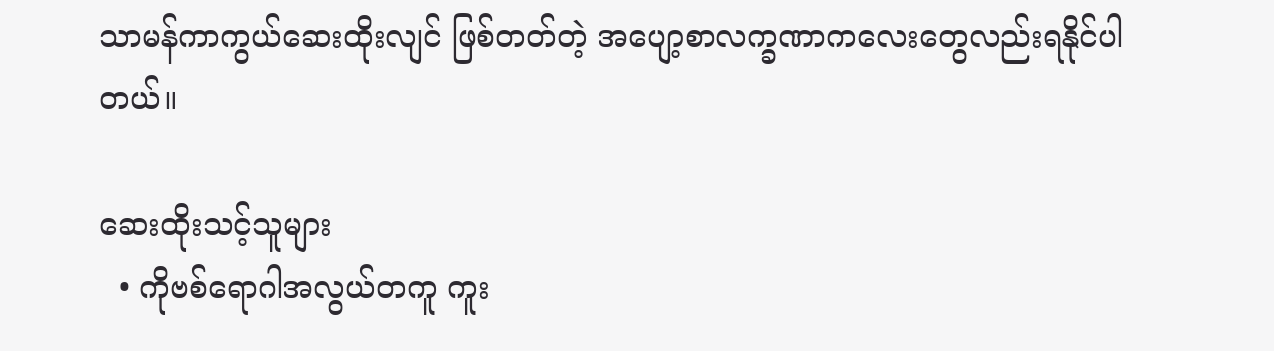သာမန်ကာကွယ်ဆေးထိုးလျင် ဖြစ်တတ်တဲ့ အပျော့စာလက္ခဏာကလေးတွေလည်းရနိုင်ပါတယ်။

ဆေးထိုးသင့်သူများ
  • ကိုဗစ်ရောဂါအလွယ်တကူ ကူး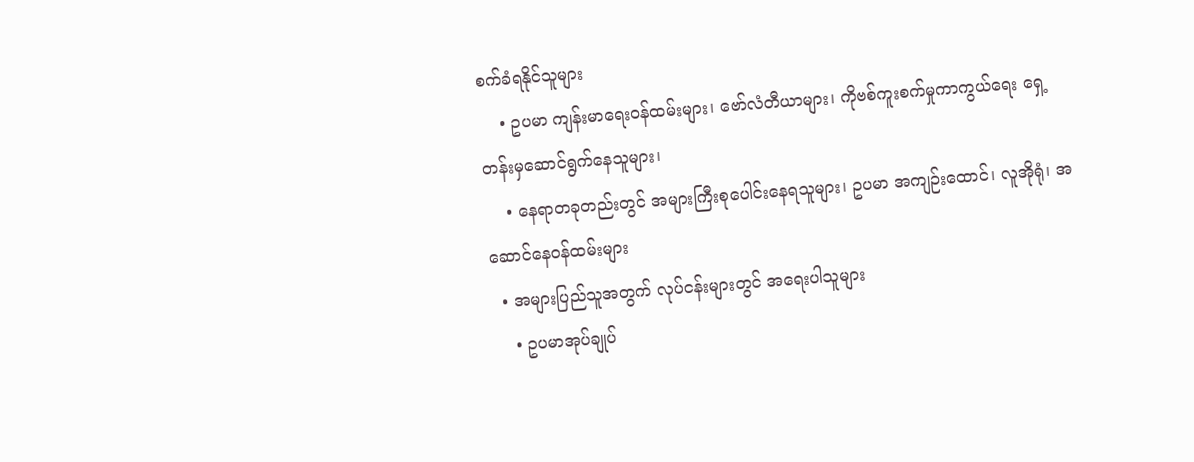စက်ခံရနိုင်သူများ
    • ဥပမာ ကျန်းမာရေးဝန်ထမ်းများ၊ ဗော်လံတီယာများ၊ ကိုဗစ်ကူးစက်မှုကာကွယ်ရေး ရှေ့တန်းမှဆောင်ရွက်နေသူများ၊
    • နေရာတခုတည်းတွင် အများကြီးစုပေါင်းနေရသူများ၊ ဥပမာ အကျဉ်းထောင်၊ လူအိုရုံ၊ အဆောင်နေဝန်ထမ်းများ
  • အများပြည်သူအတွက် လုပ်ငန်းများတွင် အရေးပါသူများ
    • ဥပမာအုပ်ချုပ်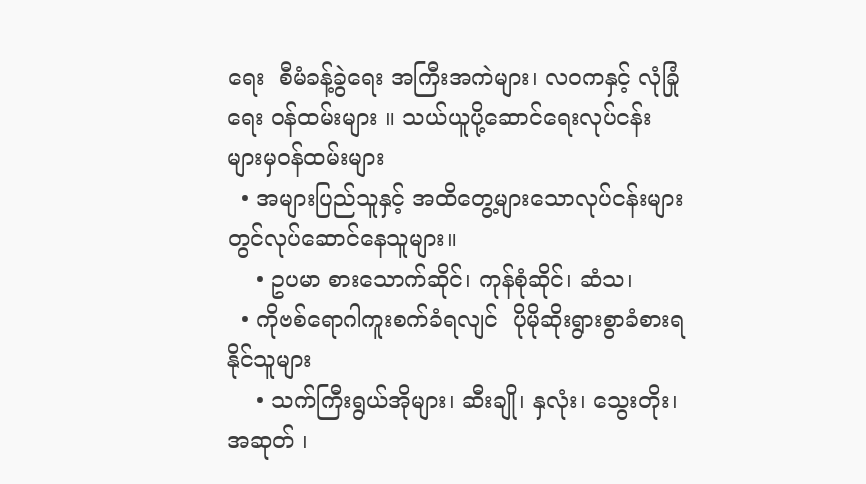ရေး  စီမံခန့်ခွဲရေး အကြီးအကဲများ၊ လဝကနှင့် လုံခြုံရေး ဝန်ထမ်းများ ။ သယ်ယူပို့ဆောင်ရေးလုပ်ငန်းများမှဝန်ထမ်းများ
  • အများပြည်သူနှင့် အထိတွေ့များသောလုပ်ငန်းများတွင်လုပ်ဆောင်နေသူများ။
    • ဥပမာ စားသောက်ဆိုင်၊ ကုန်စုံဆိုင်၊ ဆံသ၊
  • ကိုဗစ်ရောဂါကူးစက်ခံရလျင်  ပိုမိုဆိုးရွားစွာခံစားရနိုင်သူများ
    • သက်ကြီးရွယ်အိုများ၊ ဆီးချို၊ နှလုံး၊ သွေးတိုး၊ အဆုတ် ၊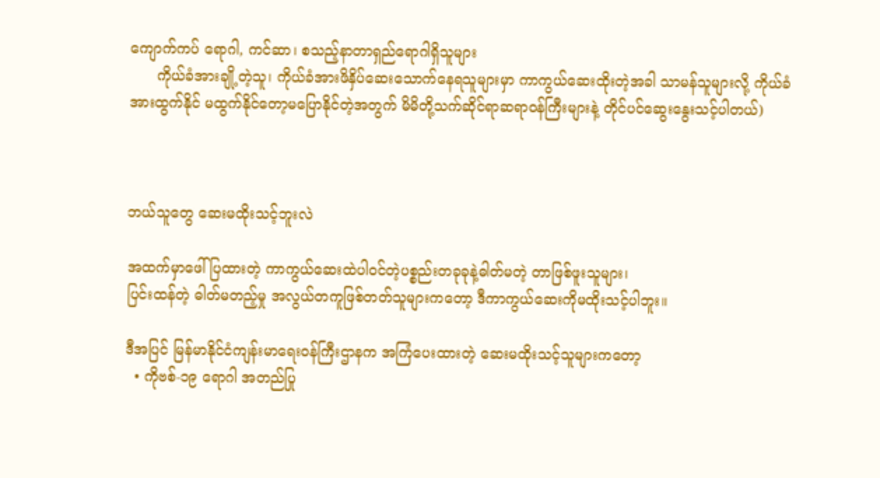ကျောက်ကပ် ရောဂါ, ကင်ဆာ၊ စသည့်နာတာရှည်ရောဂါရှိသူများ
      ကိုယ်ခံအားချို့တဲ့သူ၊ ကိုယ်ခံအားဖိနှိပ်ဆေးသောက်နေရသူများမှာ ကာကွယ်ဆေးထိုးတဲ့အခါ သာမန်သူများလို့ ကိုယ်ခံအားထွက်နိုင် မထွက်နိုင်တော့မပြောနိုင်တဲ့အတွက် မိမိတို့သက်ဆိုင်ရာဆရာဝန်ကြီးများနဲ့ တိုင်ပင်ဆွေးနွေးသင့်ပါတယ်)



ဘယ်သူတွေ ဆေးမထိုးသင့်ဘူးလဲ

အထက်မှာဖေါ်ပြထားတဲ့ ကာကွယ်ဆေးထဲပါဝင်တဲ့ပစ္စည်းတခုခုနဲ့ဓါတ်မတဲ့ တာဖြစ်ဖူးသူများ၊
ပြင်းထန်တဲ့ ဓါတ်မတည့်မှု အလွယ်တကူဖြစ်တတ်သူများကတော့ ဒီကာကွယ်ဆေးကိုမထိုးသင့်ပါဘူး။

ဒီအပြင် မြန်မာနိုင်ငံကျန်းမာရေးဝန်ကြီးဌာနက အကြံပေးထားတဲ့ ဆေးမထိုးသင့်သူများကတော့
  • ကိုဗစ်-၁၉ ရောဂါ အတည်ပြု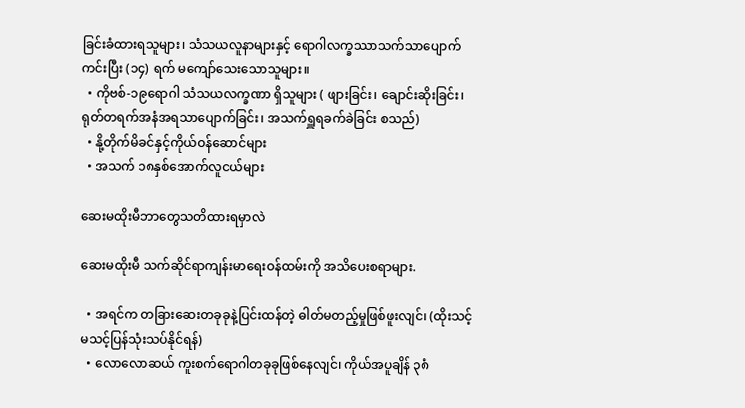ခြင်းခံထားရသူများ၊ သံသယလူနာများနှင့် ရောဂါလက္ခဿာသက်သာပျောက်ကင်းပြီး (၁၄) ရက် မကျော်သေးသောသူများ။
  • ကိုဗစ်-၁၉ရောဂါ သံသယလက္ခဏာ ရှိသူများ ( ဖျားခြင်း၊ ချောင်းဆိုးခြင်း၊ ရုတ်တရက်အနံအရသာပျောက်ခြင်း၊ အသက်ရှူရခက်ခဲခြင်း စသည်)
  • နို့တိုက်မိခင်နှင့်ကိုယ်ဝန်ဆောင်များ
  • အသက် ၁၈နှစ်အောက်လူငယ်များ

ဆေးမထိုးမီဘာတွေသတိထားရမှာလဲ

ဆေးမထိုးမီ သက်ဆိုင်ရာကျန်းမာရေးဝန်ထမ်းကို အသိပေးစရာများ.

  • အရင်က တခြားဆေးတခုခုနဲ့ပြင်းထန်တဲ့ ဓါတ်မတည့်မှုဖြစ်ဖူးလျင်၊ (ထိုးသင့်မသင့်ပြန်သုံးသပ်နိုင်ရန်)
  • လောလောဆယ် ကူးစက်ရောဂါတခုခုဖြစ်နေလျင်၊ ကိုယ်အပူချိန် ၃၈ံ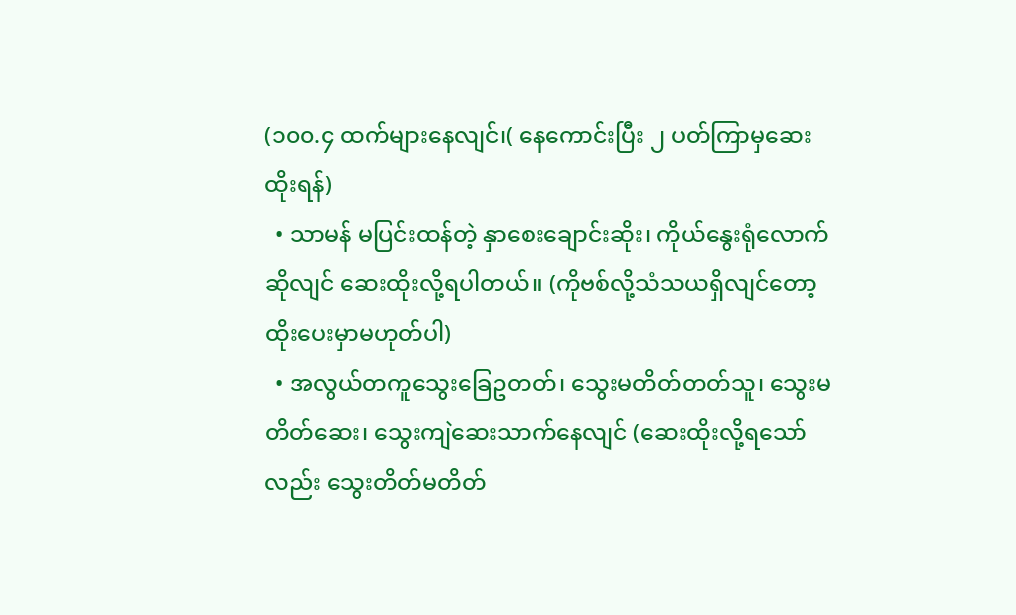(၁၀၀.၄ ထက်များနေလျင်၊( နေကောင်းပြီး ၂ ပတ်ကြာမှဆေးထိုးရန်)
  • သာမန် မပြင်းထန်တဲ့ နှာစေးချောင်းဆိုး၊ ကိုယ်နွေးရုံလောက်ဆိုလျင် ဆေးထိုးလို့ရပါတယ်။ (ကိုဗစ်လို့သံသယရှိလျင်တော့ထိုးပေးမှာမဟုတ်ပါ)
  • အလွယ်တကူသွေးခြေဥတတ်၊ သွေးမတိတ်တတ်သူ၊ သွေးမတိတ်ဆေး၊ သွေးကျဲဆေးသာက်နေလျင် (ဆေးထိုးလို့ရသော်လည်း သွေးတိတ်မတိတ်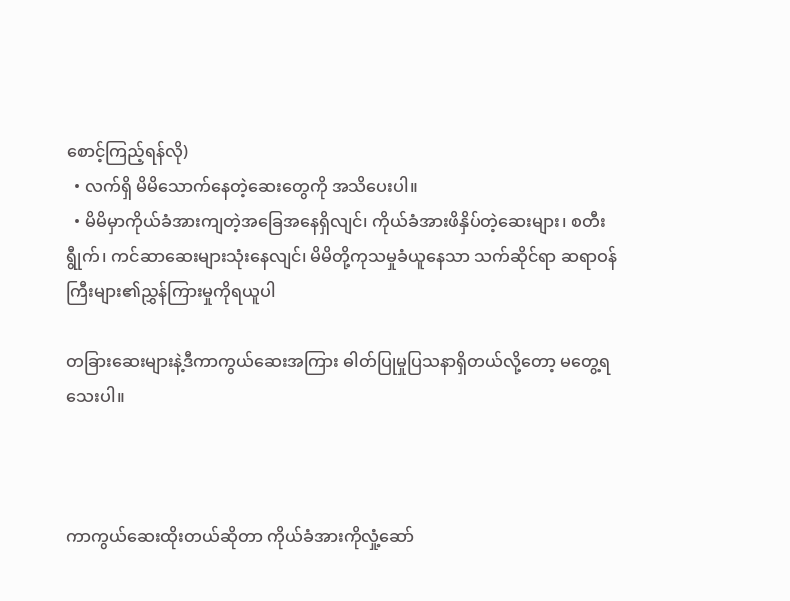စောင့်ကြည့်ရန်လို)
  • လက်ရှိ မိမိသောက်နေတဲ့ဆေးတွေကို အသိပေးပါ။
  • မိမိမှာကိုယ်ခံအားကျတဲ့အခြေအနေရှိလျင်၊ ကိုယ်ခံအားဖိနှိပ်တဲ့ဆေးများ၊ စတီးရွီုက်၊ ကင်ဆာဆေးများသုံးနေလျင်၊ မိမိတို့ကုသမှုခံယူနေသာ သက်ဆိုင်ရာ ဆရာဝန်ကြီးများ၏ညွှန်ကြားမှုကိုရယူပါ

တခြားဆေးများနဲ့ဒီကာကွယ်ဆေးအကြား ဓါတ်ပြုမှုပြသနာရှိတယ်လို့တော့ မတွေ့ရသေးပါ။



ကာကွယ်ဆေးထိုးတယ်ဆိုတာ ကိုယ်ခံအားကိုလှုံ့ဆော်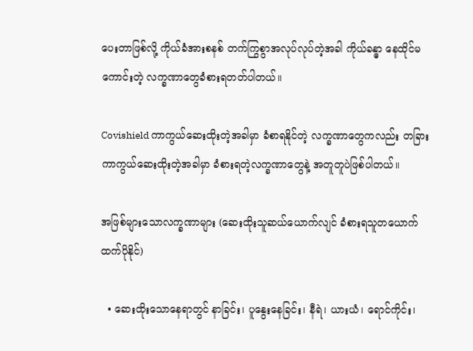ပေးတာဖြစ်လို့ ကိုယ်ခံအားစနစ် တက်ကြွစွာအလုပ်လုပ်တဲ့အခါ ကိုယ်ခန္ဓာ နေထိုင်မကောင်းတဲ့ လက္ခဏာတွေခံစားရတတ်ပါတယ်။

Covishield ကာကွယ်ဆေးထိုးတဲ့အခါမှာ ခံစာရနိုင်တဲ့ လက္ခဏာတွေကလည်း တခြားကာကွယ်ဆေးထိုးတဲ့အခါမှာ ခံစားရတဲ့လက္ခဏာတွေနဲ့ အတူတူပဲဖြစ်ပါတယ်။

အဖြစ်များသောလက္ခဏာများ (ဆေးထိုးသူဆယ်ယောက်လျင် ခံစားရသူတယောက်ထက်ပိုနိုင်)

  • ဆေးထိုးသောနေရာတွင် နာခြင်း၊ ပူနွေးနေခြင်း၊ နီရဲ၊ ယားယံ၊ ရောင်ကိုင်း၊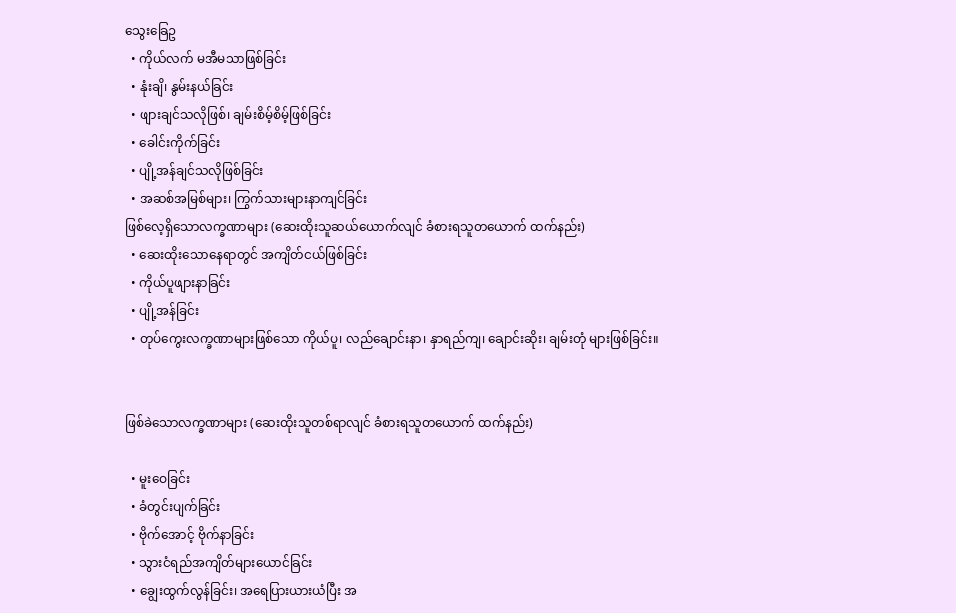သွေးခြေဥ
  • ကိုယ်လက် မအီမသာဖြစ်ခြင်း
  • နုံးချိ၊ နွမ်းနယ်ခြင်း
  • ဖျားချင်သလိုဖြစ်၊ ချမ်းစိမ့်စိမ့်ဖြစ်ခြင်း
  • ခေါင်းကိုက်ခြင်း
  • ပျို့အန်ချင်သလိုဖြစ်ခြင်း
  • အဆစ်အမြစ်များ၊ ကြွက်သားများနာကျင်ခြင်း
ဖြစ်လေ့ရှိသောလက္ခဏာများ (ဆေးထိုးသူဆယ်ယောက်လျင် ခံစားရသူတယောက် ထက်နည်း)
  • ဆေးထိုးသောနေရာတွင် အကျိတ်ငယ်ဖြစ်ခြင်း
  • ကိုယ်ပူဖျားနာခြင်း
  • ပျို့အန်ခြင်း
  • တုပ်ကွေးလက္ခဏာများဖြစ်သော ကိုယ်ပူ၊ လည်ချောင်းနာ၊ နှာရည်ကျ၊ ချောင်းဆိုး၊ ချမ်းတုံ များဖြစ်ခြင်း။


ဖြစ်ခဲသောလက္ခဏာများ (ဆေးထိုးသူတစ်ရာလျင် ခံစားရသူတယောက် ထက်နည်း)

  • မူးဝေခြင်း
  • ခံတွင်းပျက်ခြင်း
  • ဗိုက်အောင့် ဗိုက်နာခြင်း
  • သွားငံရည်အကျိတ်များယောင်ခြင်း
  • ချွေးထွက်လွန်ခြင်း၊ အရေပြားယားယံပြီး အ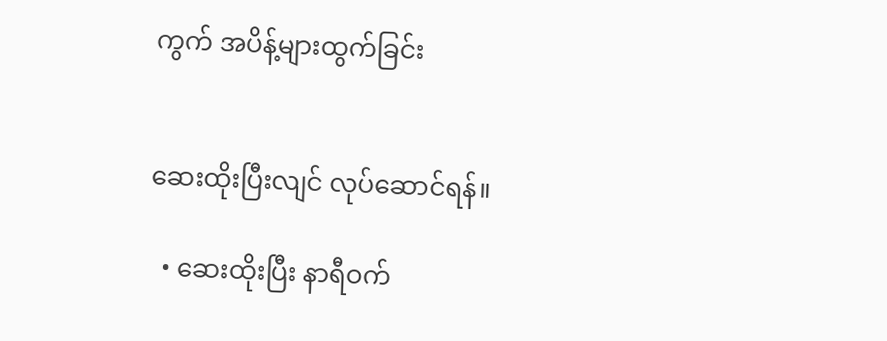ကွက် အပိန့်များထွက်ခြင်း


ဆေးထိုးပြီးလျင် လုပ်ဆောင်ရန်။

  • ဆေးထိုးပြီး နာရီဝက်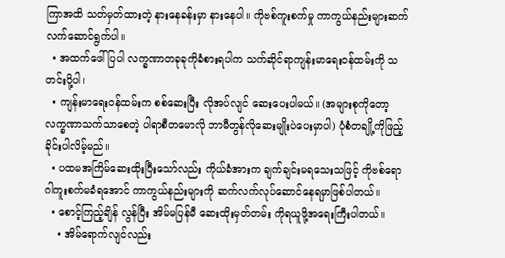ကြာအထိ သတ်မှတ်ထားတဲ့ နားနေခန်းမှာ နားနေပါ။ ကိုဗစ်ကူးစက်မှု ကာကွယ်နည်းများဆက်လက်ဆောင်ရွက်ပါ။
  • အထက်ဖေါ်ပြပါ လက္ခဏာတခုခုကိုခံစားရပါက သက်ဆိုင်ရာကျန်းမာရေးဝန်ထမ်းကို သတင်းပို့ပါ၊
  • ကျန်းမာရေးဝန်ထမ်းက စစ်ဆေးပြီး လိုအပ်လျင် ဆေးပေးပါမယ်။ (အများစုကိုတော့ လက္ခဏာသက်သာစေတဲ့ ပါရာစီတမောလို ဘာမီတွန်လိုဆေးမျိုးပဲပေးမှာပါ) ပုံစံတချို့ကိုဖြည့်ခိုင်းပါလိမ့်မည်။
  • ပထမအကြိမ်ဆေးထိုးပြီးသော်လည်း ကိုယ်ခံအားက ချက်ချင်းမရသေးသဖြင့် ကိုဗစ်ရောဂါကူးစက်မခံရအောင် ကာကွယ်နည်းများကို ဆက်လက်လုပ်ဆောင်နေရမှာဖြစ်ပါတယ်။
  • စောင့်ကြည့်ချိန် လွန်ပြီး အိမ်မပြန်မီ ဆေးထိုးမှတ်တမ်း ကိုရယူဖို့အရေးကြီးပါတယ်။
    • အိမ်ရောက်လျင်လည်း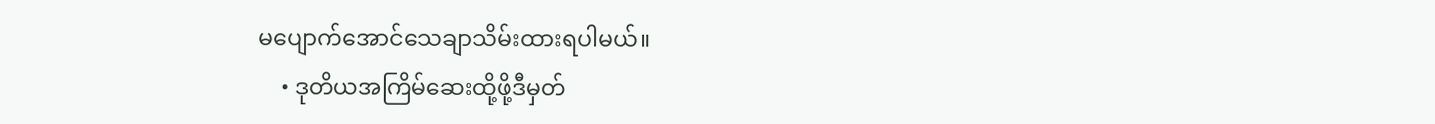မပျောက်အောင်သေချာသိမ်းထားရပါမယ်။
    • ဒုတိယအကြိမ်ဆေးထို့ဖို့ဒီမှတ်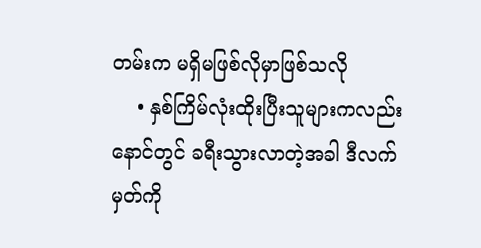တမ်းက မရှိမဖြစ်လိုမှာဖြစ်သလို
    • နှစ်ကြိမ်လုံးထိုးပြီးသူများကလည်းနောင်တွင် ခရီးသွားလာတဲ့အခါ ဒီလက်မှတ်ကို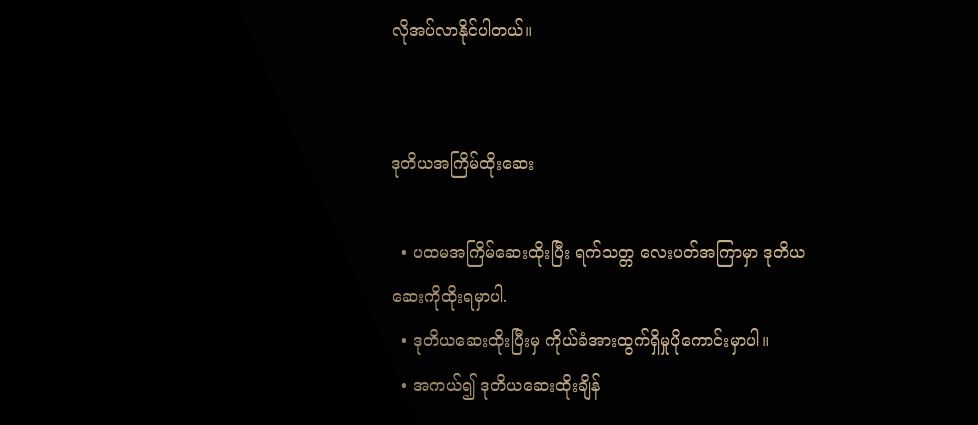လိုအပ်လာနိုင်ပါတယ်။


ဒုတိယအကြိမ်ထိုးဆေး

  • ပထမအကြိမ်ဆေးထိုးပြီး ရက်သတ္တ လေးပတ်အကြာမှာ ဒုတိယဆေးကိုထိုးရမှာပါ.
  • ဒုတိယဆေးထိုးပြီးမှ ကိုယ်ခံအားထွက်ရှိမှုပိုကောင်းမှာပါ။
  • အကယ်၍ ဒုတိယဆေးထိုးချိန်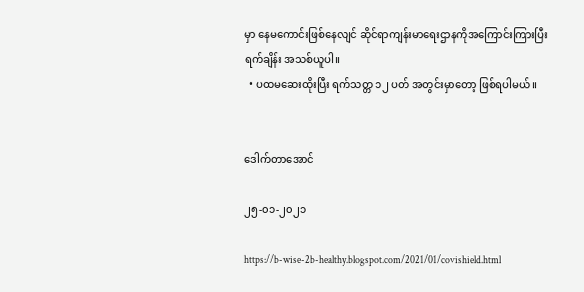မှာ နေမကောင်းဖြစ်နေလျင် ဆိုင်ရာကျန်းမာရေးဌာနကိုအကြောင်းကြားပြီး ရက်ချိန်း အသစ်ယူပါ။
  • ပထမဆေးထိုးပြီး ရက်သတ္တ ၁၂ ပတ် အတွင်းမှာတော့ ဖြစ်ရပါမယ်။


ဒေါက်တာအောင်

၂၅-၀၁-၂၀၂၁

https://b-wise-2b-healthy.blogspot.com/2021/01/covishield.html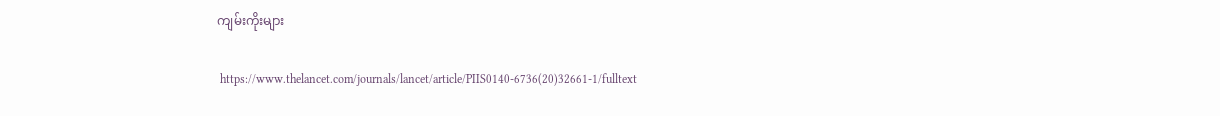ကျမ်းကိုးများ

 https://www.thelancet.com/journals/lancet/article/PIIS0140-6736(20)32661-1/fulltext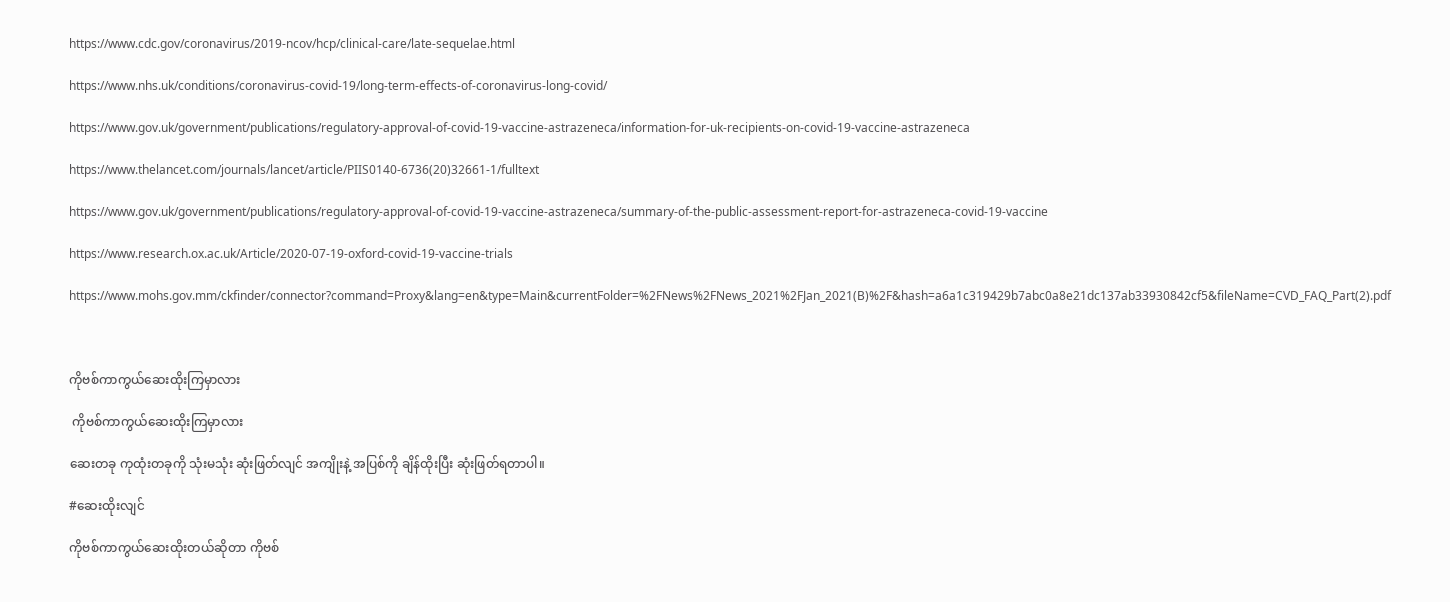https://www.cdc.gov/coronavirus/2019-ncov/hcp/clinical-care/late-sequelae.html

https://www.nhs.uk/conditions/coronavirus-covid-19/long-term-effects-of-coronavirus-long-covid/

https://www.gov.uk/government/publications/regulatory-approval-of-covid-19-vaccine-astrazeneca/information-for-uk-recipients-on-covid-19-vaccine-astrazeneca

https://www.thelancet.com/journals/lancet/article/PIIS0140-6736(20)32661-1/fulltext

https://www.gov.uk/government/publications/regulatory-approval-of-covid-19-vaccine-astrazeneca/summary-of-the-public-assessment-report-for-astrazeneca-covid-19-vaccine

https://www.research.ox.ac.uk/Article/2020-07-19-oxford-covid-19-vaccine-trials

https://www.mohs.gov.mm/ckfinder/connector?command=Proxy&lang=en&type=Main&currentFolder=%2FNews%2FNews_2021%2FJan_2021(B)%2F&hash=a6a1c319429b7abc0a8e21dc137ab33930842cf5&fileName=CVD_FAQ_Part(2).pdf



ကိုဗစ်ကာကွယ်ဆေးထိုးကြမှာလား

 ကိုဗစ်ကာကွယ်ဆေးထိုးကြမှာလား

ဆေးတခု ကုထုံးတခုကို သုံးမသုံး ဆုံးဖြတ်လျင် အကျိုးနဲ့ အပြစ်ကို ချိန်ထိုးပြီး ဆုံးဖြတ်ရတာပါ။

#ဆေးထိုးလျင်

ကိုဗစ်ကာကွယ်ဆေးထိုးတယ်ဆိုတာ ကိုဗစ်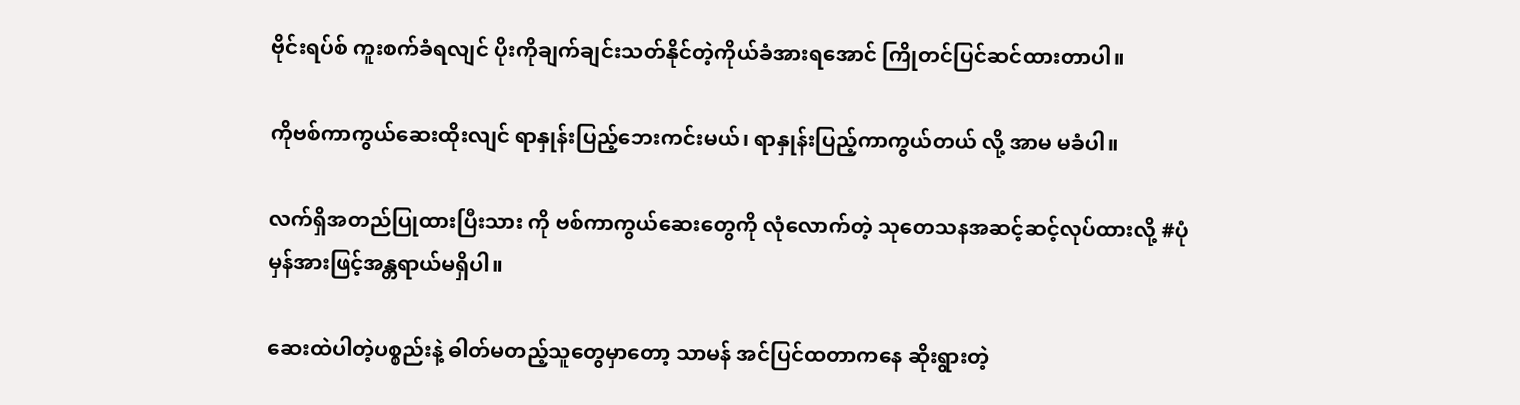ဗိုင်းရပ်စ် ကူးစက်ခံရလျင် ပိုးကိုချက်ချင်းသတ်နိုင်တဲ့ကိုယ်ခံအားရအောင် ကြိုတင်ပြင်ဆင်ထားတာပါ။

ကိုဗစ်ကာကွယ်ဆေးထိုးလျင် ရာနှုန်းပြည့်ဘေးကင်းမယ်၊ ရာနှုန်းပြည့်ကာကွယ်တယ် လို့ အာမ မခံပါ။

လက်ရှိအတည်ပြုထားပြီးသား ကို ဗစ်ကာကွယ်ဆေးတွေကို လုံလောက်တဲ့ သုတေသနအဆင့်ဆင့်လုပ်ထားလို့ #ပုံမှန်အားဖြင့်အန္တရာယ်မရှိပါ။

ဆေးထဲပါတဲ့ပစ္စည်းနဲ့ ဓါတ်မတည့်သူတွေမှာတော့ သာမန် အင်ပြင်ထတာကနေ ဆိုးရွားတဲ့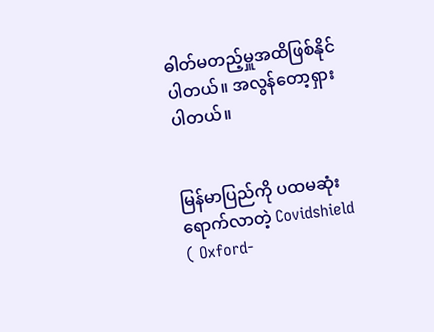ဓါတ်မတည့်မှူအထိဖြစ်နိုင်ပါတယ်။ အလွန်တော့ရှားပါတယ်။


မြန်မာပြည်ကို ပထမဆုံးရောက်လာတဲ့ Covidshield ( Oxford-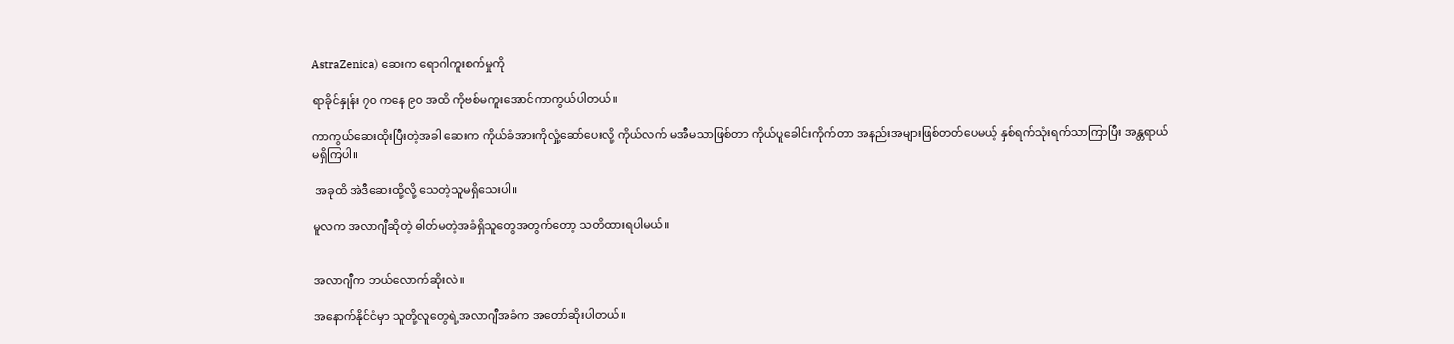AstraZenica) ဆေးက ရောဂါကူးစက်မှုကို

ရာခိုင်နှုန်း ၇၀ ကနေ ၉၀ အထိ ကိုဗစ်မကူးအောင်ကာကွယ်ပါတယ်။

ကာကွယ်ဆေးထိုးပြီးတဲ့အခါ ဆေးက ကိုယ်ခံအားကိုလှုံ့ဆော်ပေးလို့ ကိုယ်လက် မအီမသာဖြစ်တာ ကိုယ်ပူခေါင်းကိုက်တာ အနည်းအများဖြစ်တတ်ပေမယ့် နှစ်ရက်သုံးရက်သာကြာပြီး အန္တရာယ်မရှိကြပါ။

 အခုထိ အဲဒီဆေးထို့လို့ သေတဲ့သူမရှိသေးပါ။

မူလက အလာဂျီဆိုတဲ့ ဓါတ်မတဲ့အခံရှိသူတွေအတွက်တော့ သတိထားရပါမယ်။


အလာဂျီက ဘယ်လောက်ဆိုးလဲ။

အနောက်နိုင်ငံမှာ သူတို့လူတွေရဲ့အလာဂျီအခံက အတော်ဆိုးပါတယ်။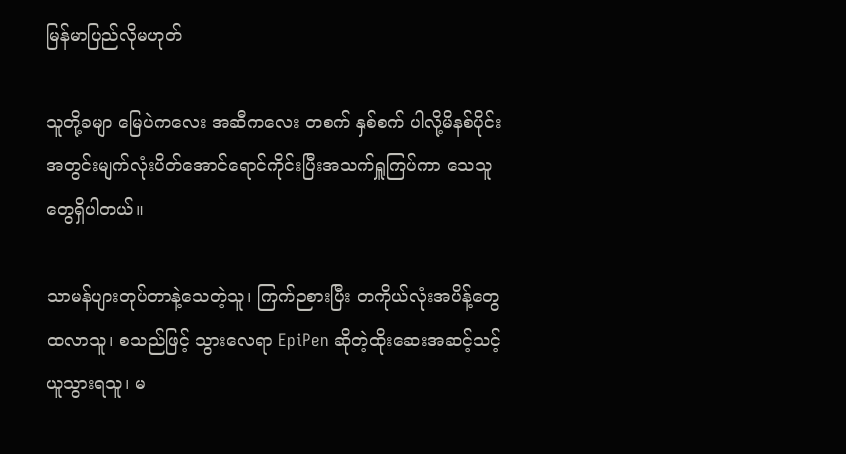မြန်မာပြည်လိုမဟုတ်

သူတို့ခမျာ မြေပဲကလေး အဆီကလေး တစက် နှစ်စက် ပါလို့မိနစ်ပိုင်းအတွင်းမျက်လုံးပိတ်အောင်ရောင်ကိုင်းပြီးအသက်ရှူကြပ်ကာ သေသူတွေရှိပါတယ်။

သာမန်ပျားတုပ်တာနဲ့သေတဲ့သူ၊ ကြက်ဉစားပြီး တကိုယ်လုံးအပိန့်တွေထလာသူ၊ စသည်ဖြင့် သွားလေရာ EpiPen ဆိုတဲ့ထိုးဆေးအဆင့်သင့်ယူသွားရသူ၊ မ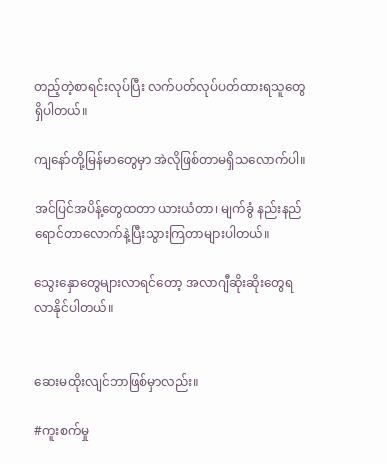တည့်တဲ့စာရင်း‌လုပ်ပြီး လက်ပတ်လုပ်ပတ်ထားရသူတွေရှိပါတယ်။

ကျနော်တို့မြန်မာတွေမှာ အဲလိုဖြစ်တာမရှိသလောက်ပါ။

အင်ပြင်အပိန့်တွေထတာ ယားယံတာ၊ မျက်ခွံ နည်းနည်ရောင်တာလောက်နဲ့ပြီးသွားကြတာများပါတယ်။

သွေးနှောတွေများလာရင်တော့ အလာဂျီဆိုးဆိုးတွေရလာနိုင်ပါတယ်။


ဆေးမထိုးလျင်ဘာဖြစ်မှာလည်း။

#ကူးစက်မှု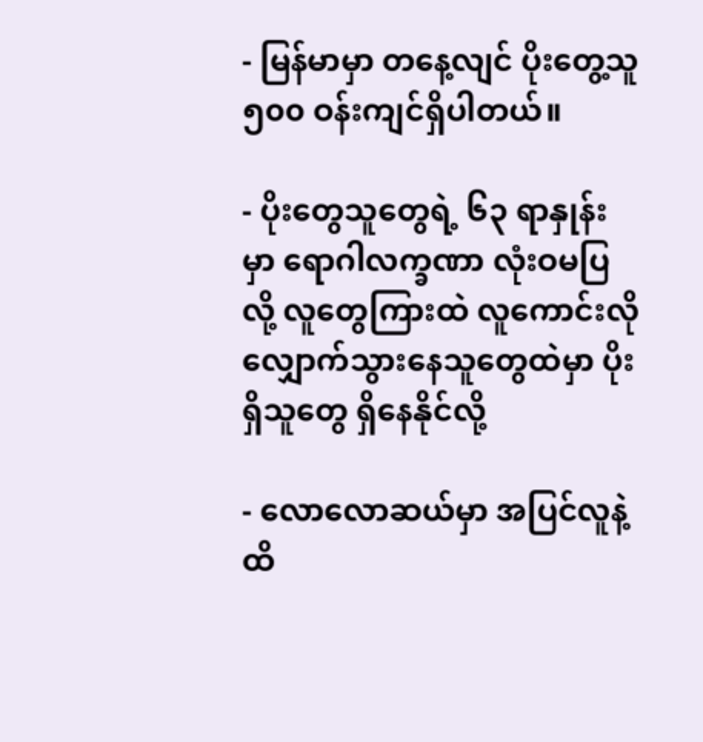- မြန်မာမှာ တနေ့လျင် ပိုးတွေ့သူ ၅၀၀ ဝန်းကျင်ရှိပါတယ်။

- ပိုးတွေသူတွေရဲ့ ၆၃ ရာနှုန်းမှာ ရောဂါလက္ခဏာ လုံးဝမပြလို့ လူတွေကြားထဲ လူကောင်းလိုလျှောက်သွားနေသူတွေထဲမှာ ပိုးရှိသူတွေ ရှိနေနိုင်လို့

- လောလောဆယ်မှာ အပြင်လူနဲ့ ထိ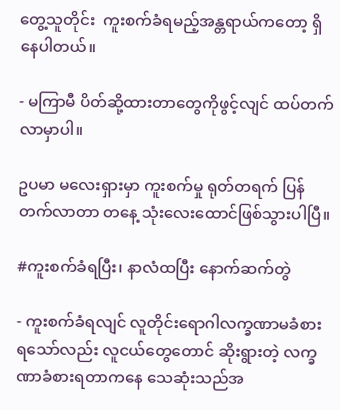တွေ့သူတိုင်း  ကူးစက်ခံရမည့်အန္တရာယ်ကတော့ ရှိနေပါတယ်။

- မကြာမီ ပိတ်ဆို့ထားတာတွေကိုဖွင့်လျင် ထပ်တက်လာမှာပါ။

ဥပမာ မလေးရှားမှာ ကူးစက်မှု ရုတ်တရက် ပြန်တက်လာတာ တနေ့ သုံးလေးထောင်ဖြစ်သွားပါပြီ။

#ကူးစက်ခံရပြီး၊ နာလံထပြီး နောက်ဆက်တွဲ

- ကူးစက်ခံရလျင် လူတိုင်းရောဂါလက္ခဏာမခံစားရသော်လည်း လူငယ်တွေတောင် ဆိုးရွားတဲ့ လက္ခဏာခံစားရတာက‌နေ သေဆုံးသည်အ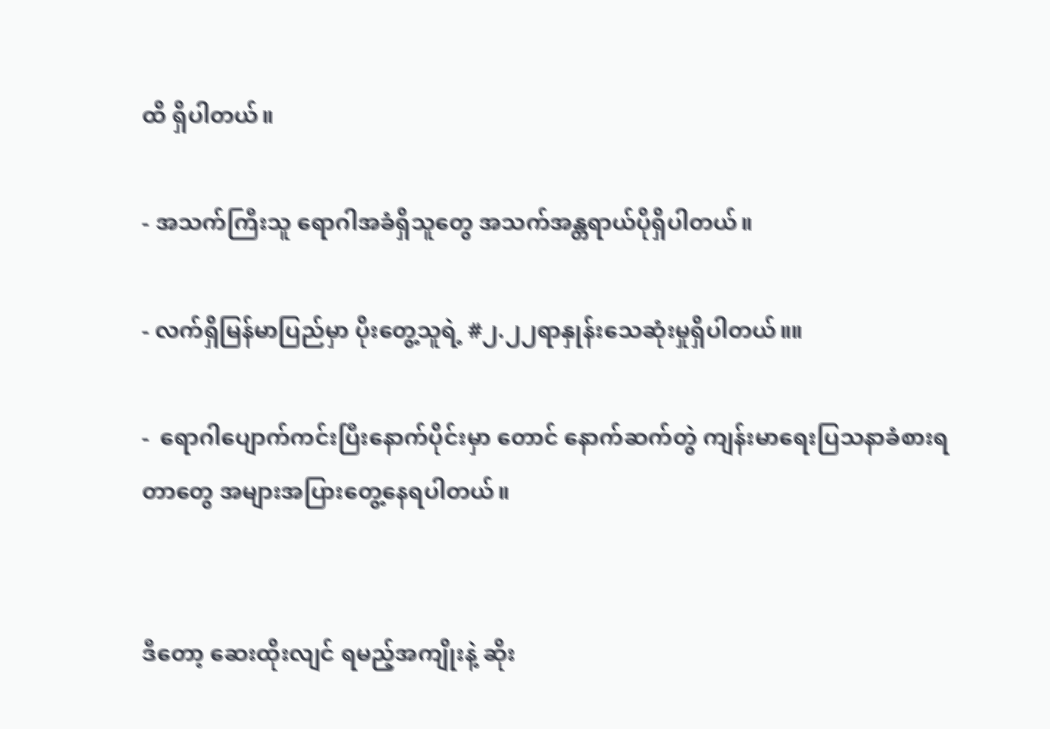ထိ ရှိပါတယ်။

- အသက်ကြီးသူ ရောဂါအခံရှိသူတွေ အသက်အန္တရာယ်ပိုရှိပါတယ်။

- လက်ရှိမြန်မာပြည်မှာ ပိုးတွေ့သူရဲ့ #၂.၂၂ရာနှုန်းသေဆုံးမှုရှိပါတယ်။။

-  ရောဂါပျောက်ကင်းပြီးနောက်ပိုင်းမှာ တောင် နောက်ဆက်တွဲ ကျန်းမာရေးပြသနာခံစားရတာတွေ အများအပြားတွေ့နေရပါတယ်။


ဒီတော့ ဆေးထိုးလျင် ရမည့်အကျိုးနဲ့ ဆိုး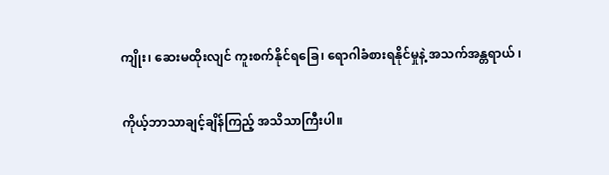ကျိုး၊ ဆေးမထိုးလျင် ကူးစက်နိုင်ရခြေ၊ ရောဂါခံစားရနိုင်မှုနဲ့ အသက်အန္တရာယ် ၊

ကိုယ့်ဘာသာချင့်ချိန်ကြည့် အသိသာကြီးပါ။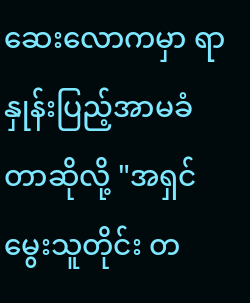ဆေးလောကမှာ ရာနှုန်းပြည့်အာမခံတာဆိုလို့ "အရှင်မွေးသူတိုင်း တ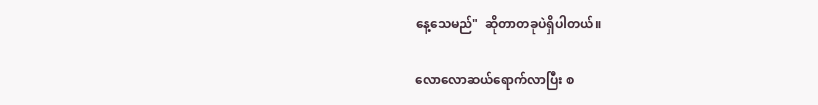နေ့သေမည်"  ဆိုတာတခုပဲရှိပါတယ်။

လောလောဆယ်ရောက်လာပြီး စ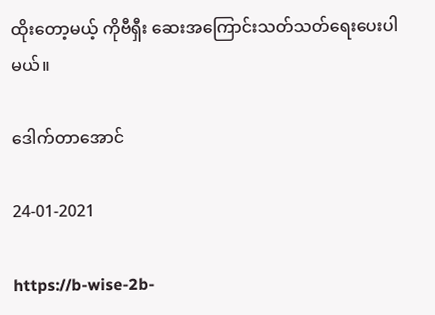ထိုးတော့မယ့် ကိုဗီရှီး ဆေးအကြောင်းသတ်သတ်ရေးပေးပါမယ်။

ဒေါက်တာအောင်

24-01-2021

https://b-wise-2b-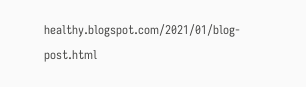healthy.blogspot.com/2021/01/blog-post.html